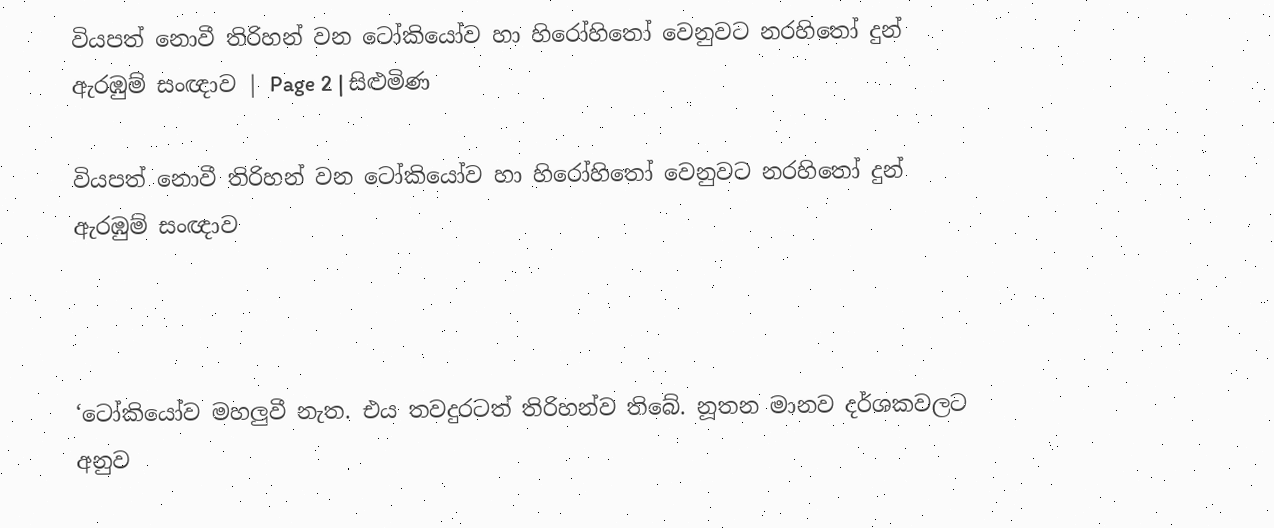වියපත් නොවී තිරිහන් වන ටෝකියෝව හා හිරෝහිතෝ වෙනුවට නරහිතෝ දුන් ඇරඹුම් සංඥාව | Page 2 | සිළුමිණ

වියපත් නොවී තිරිහන් වන ටෝකියෝව හා හිරෝහිතෝ වෙනුවට නරහිතෝ දුන් ඇරඹුම් සංඥාව



‘ටෝකියෝව මහලුවී නැත. එය තවදුරටත් තිරිහන්ව තිබේ. නූතන මානව දර්ශකවලට අනුව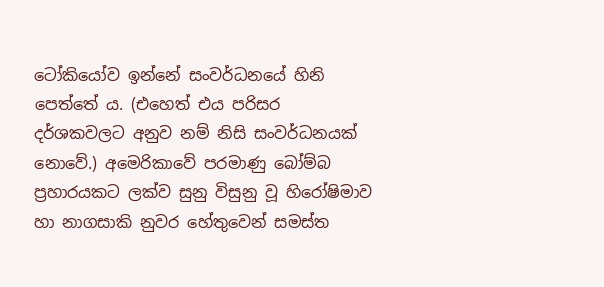ටෝකියෝව ඉන්නේ සංවර්ධනයේ හිනි පෙත්තේ ය. (එහෙත් එය පරිසර දර්ශකවලට අනුව නම් නිසි සංවර්ධනයක් නොවේ.) අමෙරිකාවේ පරමාණු බෝම්බ ප්‍රහාරයකට ලක්ව සුනු විසුනු වූ හිරෝෂිමාව හා නාගසාකි නුවර හේතුවෙන් සමස්ත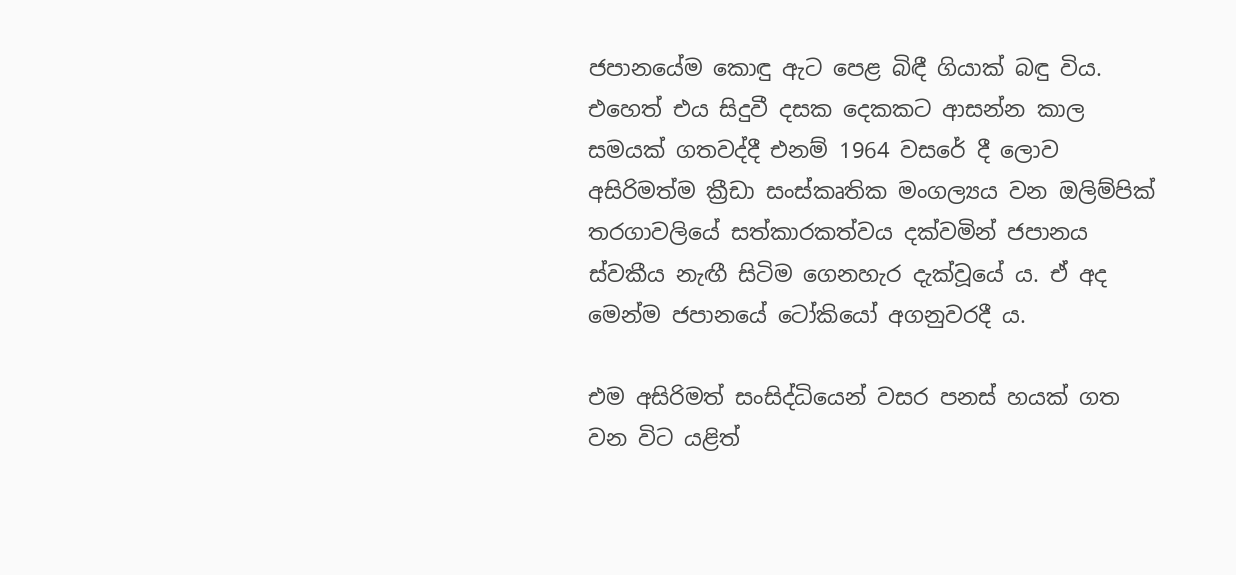ජපානයේම කොඳු ඇට පෙළ බිඳී ගියාක් බඳු විය. එහෙත් එය සිදුවී දසක දෙකකට ආසන්න කාල සමයක් ගතවද්දී එනම් 1964 වසරේ දී ලොව අසිරිමත්ම ක්‍රීඩා සංස්කෘතික මංගල්‍යය වන ඔලිම්පික් තරගාවලියේ සත්කාරකත්වය දක්වමින් ජපානය ස්වකීය නැඟී සිටිම ගෙනහැර දැක්වූයේ ය. ඒ අද මෙන්ම ජපානයේ ටෝකියෝ අගනුවරදී ය.

එම අසිරිමත් සංසිද්ධියෙන් වසර පනස් හයක් ගත වන විට යළිත්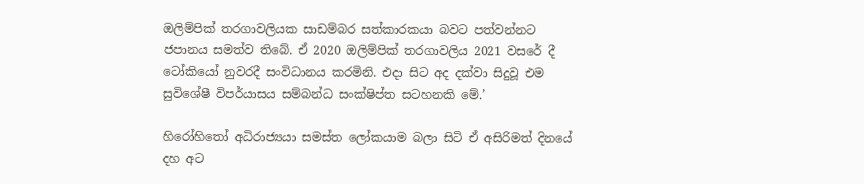ඔලිම්පික් තරගාවලියක සාඩම්බර සත්කාරකයා බවට පත්වන්නට ජපානය සමත්ව තිබේ. ඒ 2020 ඔලිම්පික් තරගාවලිය 2021 වසරේ දී ටෝකියෝ නුවරදී සංවිධානය කරමිනි. එදා සිට අද දක්වා සිදුවූ එම සුවිශේෂී විපර්යාසය සම්බන්ධ සංක්ෂිප්ත සටහනකි මේ.’

හිරෝහිතෝ අධිරාජ්‍යයා සමස්ත ලෝකයාම බලා සිටි ඒ අසිරිමත් දිනයේ දහ අට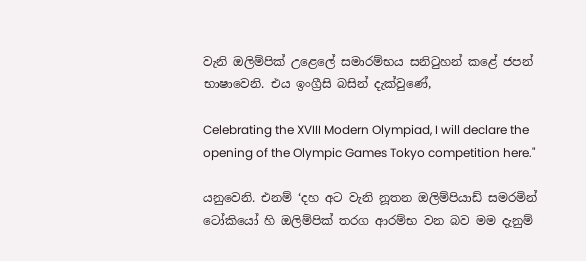වැනි ඔලිම්පික් උළෙලේ සමාරම්භය සනිටුහන් කළේ ජපන් භාෂාවෙනි. එය ඉංග්‍රීසි බසින් දැක්වුණේ,

Celebrating the XVIII Modern Olympiad, I will declare the opening of the Olympic Games Tokyo competition here."

යනුවෙනි. එනම් ‘දහ අට වැනි නූතන ඔලිම්පියාඩ් සමරමින් ටෝකියෝ හි ඔලිම්පික් තරග ආරම්භ වන බව මම දැනුම්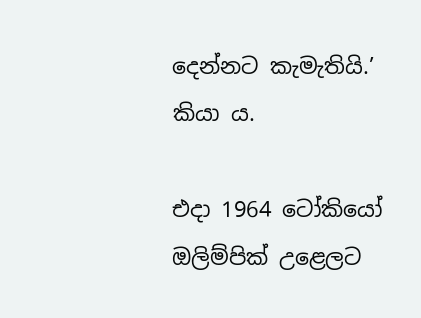දෙන්නට කැමැතියි.’ කියා ය.

එදා 1964 ටෝකියෝ ඔලිම්පික් උළෙලට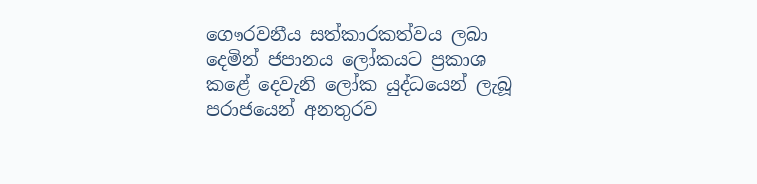ගෞරවනීය සත්කාරකත්වය ලබා දෙමින් ජපානය ලෝකයට ප්‍රකාශ කළේ දෙවැනි ලෝක යුද්ධයෙන් ලැබූ පරාජයෙන් අනතුරව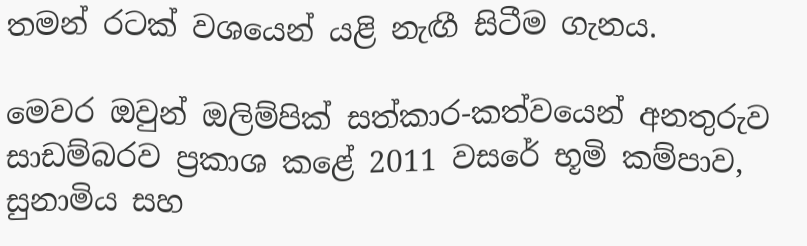තමන් රටක් වශයෙන් යළි නැඟී සිටීම ගැනය.

මෙවර ඔවුන් ඔලිම්පික් සත්කාර-කත්වයෙන් අනතුරුව සාඩම්බරව ප්‍රකාශ කළේ 2011 වසරේ භූමි කම්පාව, සුනාමිය සහ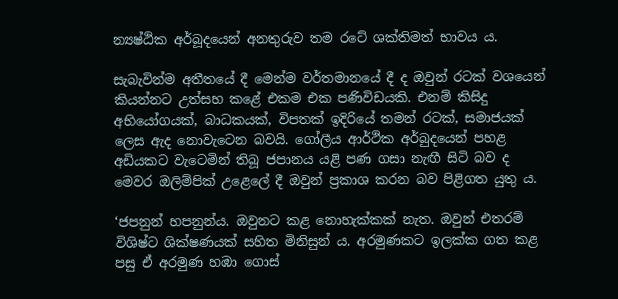න්‍යෂ්ඨික අර්බූදයෙන් අනතුරුව තම රටේ ශක්තිමත් භාවය ය.

සැබැවින්ම අතීතයේ දී මෙන්ම වර්තමානයේ දී ද ඔවුන් රටක් වශයෙන් කියන්නට උත්සහ කළේ එකම එක පණිවිඩයකි. එනම් කිසිදු අභියෝගයක්, බාධකයක්, විපතක් ඉදිරියේ තමන් රටක්, සමාජයක් ලෙස ඇද නොවැටෙන බවයි. ගෝලීය ආර්ථික අර්බුදයෙන් පහළ අඩියකට වැටෙමින් තිබූ ජපානය යළි පණ ගසා නැඟී සිටි බව ද මෙවර ඔලිම්පික් උළෙලේ දී ඔවුන් ප්‍රකාශ කරන බව පිළිගත යුතු ය.

‘ජපනුන් හපනුන්ය. ඔවුනට කළ නොහැක්කක් නැත. ඔවුන් එතරම් විශිෂ්ට ශික්ෂණයක් සහිත මිනිසුන් ය. අරමුණකට ඉලක්ක ගත කළ පසු ඒ අරමුණ හඹා ගොස්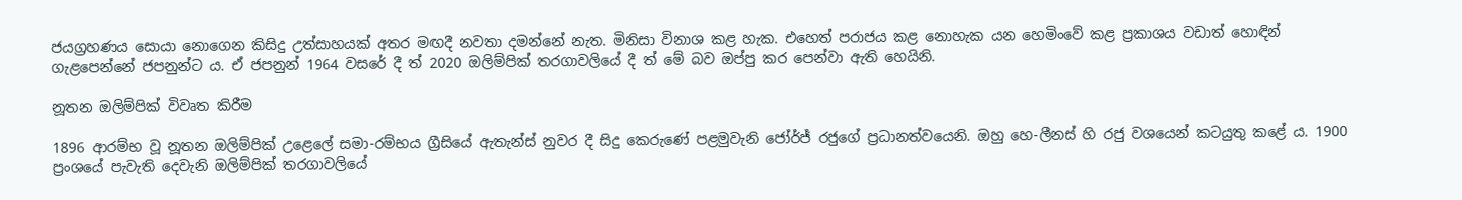ජයග්‍රහණය සොයා නොගෙන කිසිදු උත්සාහයක් අතර මඟදී නවතා දමන්නේ නැත. මිනිසා විනාශ කළ හැක. එහෙත් පරාජය කළ නොහැක යන හෙමිංවේ කළ ප්‍රකාශය වඩාත් හොඳින් ගැළපෙන්නේ ජපනුන්ට ය. ඒ ජපනුන් 1964 වසරේ දී ත් 2020 ඔලිම්පික් තරගාවලියේ දී ත් මේ බව ඔප්පු කර පෙන්වා ඇති හෙයිනි.

නූතන ඔලිම්පික් විවෘත කිරීම

1896 ආරම්භ වූ නූතන ඔලිම්පික් උළෙලේ සමා-රම්භය ග්‍රීසියේ ඇතැන්ස් නුවර දී සිදු කෙරුණේ පළමුවැනි ජෝර්ජ් රජුගේ ප්‍රධානත්වයෙනි. ඔහු හෙ-ලීනස් හි රජු වශයෙන් කටයුතු කළේ ය. 1900 ප්‍රංශයේ පැවැති දෙවැනි ඔලිම්පික් තරගාවලියේ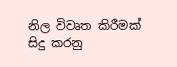නිල විවෘත කිරීමක් සිදු කරනු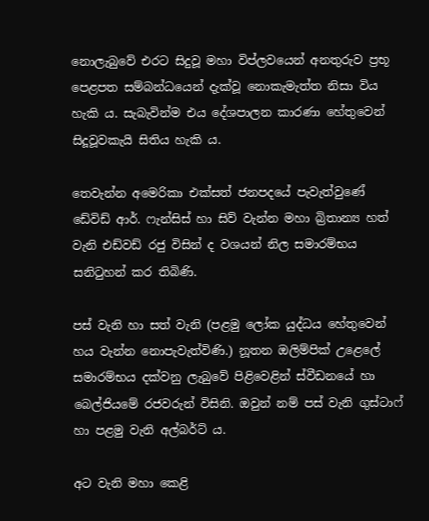නොලැබුවේ එරට සිදුවූ මහා විප්ලවයෙන් අනතුරුව ප්‍රභූ පෙළපත සම්බන්ධයෙන් දැක්වූ නොකැමැත්ත නිසා විය හැකි ය. සැබැවින්ම එය දේශපාලන කාරණා හේතුවෙන් සිදූවූවකැයි සිතිය හැකි ය.

තෙවැන්න අමෙරිකා එක්සත් ජනපදයේ පැවැත්වුණේ ඩේවිඩ් ආර්. ෆැන්සිස් හා සිව් වැන්න මහා බ්‍රිතාන්‍ය හත් වැනි එඩ්වඩ් රජු විසින් ද වශයන් නිල සමාරම්භය සනිටුහන් කර තිබිණි.

පස් වැනි හා සත් වැනි (පළමු ලෝක යුද්ධය හේතුවෙන් හය වැන්න නොපැවැත්විණි.) නූතන ඔලිම්පික් උළෙලේ සමාරම්භය දක්වනු ලැබුවේ පිළිවෙළින් ස්වීඩනයේ හා බෙල්ජියමේ රජවරුන් විසිනි. ඔවුන් නම් පස් වැනි ගුස්ටාෆ් හා පළමු වැනි අල්බර්ට් ය.

අට වැනි මහා කෙළි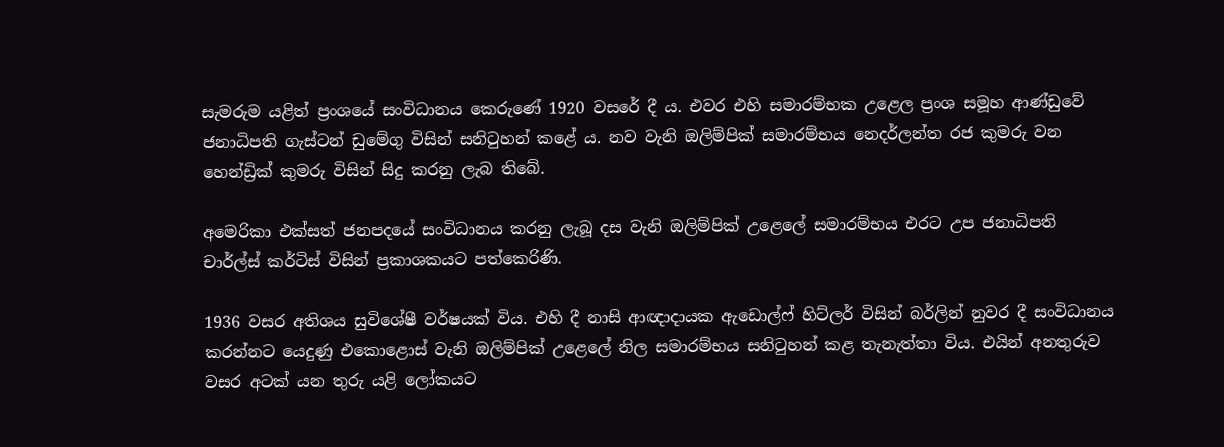සැමරුම යළිත් ප්‍රංශයේ සංවිධානය කෙරුණේ 1920 වසරේ දී ය. එවර එහි සමාරම්භක උළෙල ප්‍රංශ සමූහ ආණ්ඩුවේ ජනාධිපති ගැස්ටන් ඩුමේගු විසින් සනිටුහන් කළේ ය. නව වැනි ඔලිම්පික් සමාරම්භය නෙදර්ලන්ත රජ කුමරු වන හෙන්ඩ්‍රික් කුමරු විසින් සිදු කරනු ලැබ තිබේ.

අමෙරිකා එක්සත් ජනපදයේ සංවිධානය කරනු ලැබූ දස වැනි ඔලිම්පික් උළෙලේ සමාරම්භය එරට උප ජනාධිපති චාර්ල්ස් කර්ටිස් විසින් ප්‍රකාශකයට පත්කෙරිණි.

1936 වසර අතිශය සුවිශේෂී වර්ෂයක් විය. එහි දී නාසි ආඥාදායක ඇඩොල්ෆ් හිට්ලර් විසින් බර්ලින් නුවර දී සංවිධානය කරන්නට යෙදුණු එකොළොස් වැනි ඔලිම්පික් උළෙලේ නිල සමාරම්භය සනිටුහන් කළ තැනැත්තා විය. එයින් අනතුරුව වසර අටක් යන තුරු යළි ලෝකයට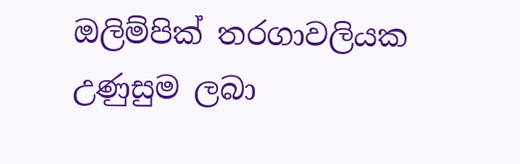ඔලිම්පික් තරගාවලියක උණුසුම ලබා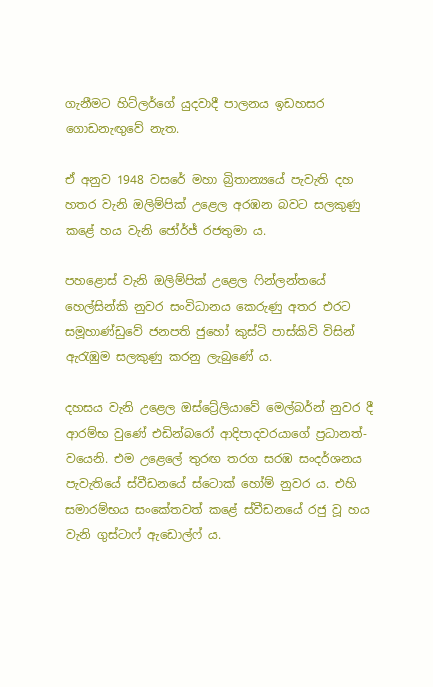ගැනීමට හිට්ලර්ගේ යුදවාදී පාලනය ඉඩහසර ගොඩනැඟුවේ නැත.

ඒ අනුව 1948 වසරේ මහා බ්‍රිතාන්‍යයේ පැවැති දහ හතර වැනි ඔලිම්පික් උළෙල අරඹන බවට සලකුණු කළේ හය වැනි ජෝර්ජ් රජතුමා ය.

පහළොස් වැනි ඔලිම්පික් උළෙල ෆින්ලන්තයේ හෙල්සින්කි නුවර සංවිධානය කෙරුණු අතර එරට සමූහාණ්ඩුවේ ජනපති ජුහෝ කුස්ටි පාස්කිවි විසින් ඇරැඹුම සලකුණු කරනු ලැබුණේ ය.

දහසය වැනි උළෙල ඔස්ට්‍රේලියාවේ මෙල්බර්න් නුවර දී ආරම්භ වුණේ එඩින්බරෝ ආදිපාදවරයාගේ ප්‍රධානත්-වයෙනි. එම උළෙලේ තුරඟ තරග සරඹ සංදර්ශනය පැවැතියේ ස්වීඩනයේ ස්ටොක් හෝම් නුවර ය. එහි සමාරම්භය සංකේතවත් කළේ ස්වීඩනයේ රජු වූ හය වැනි ගුස්ටාෆ් ඇඩොල්ෆ් ය.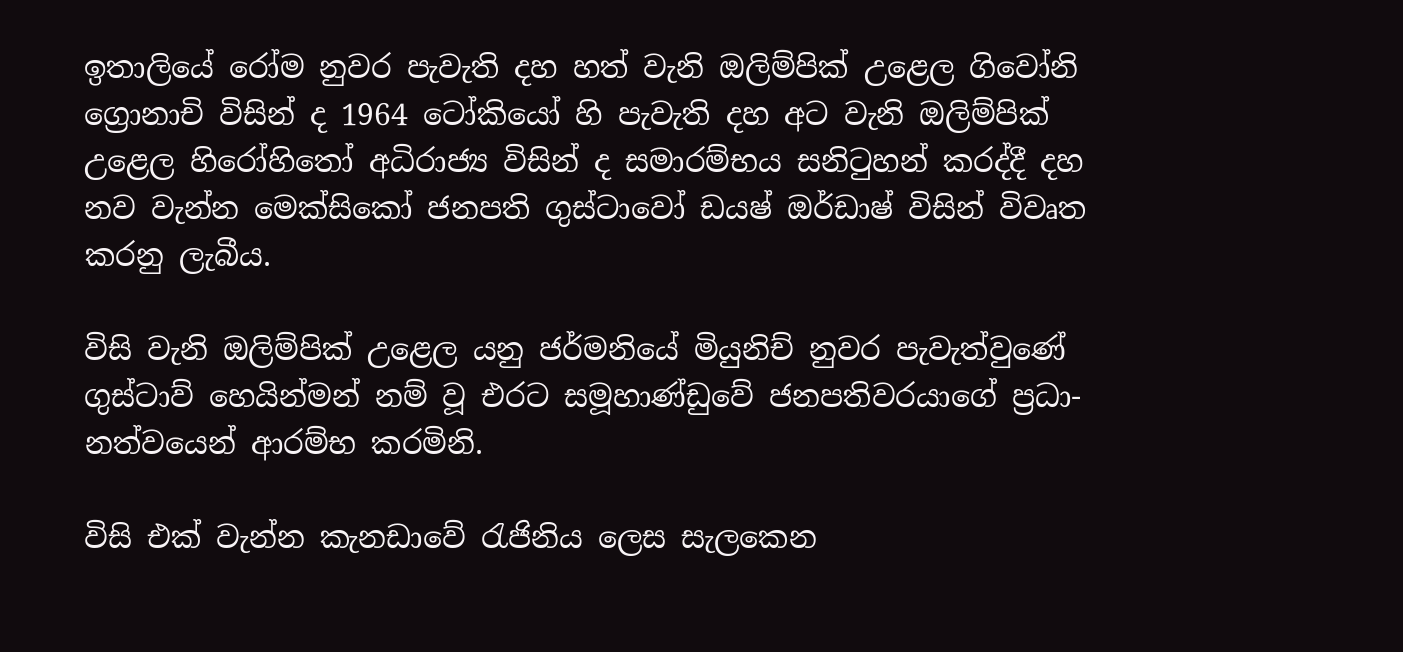ඉතාලියේ රෝම නුවර පැවැති දහ හත් වැනි ඔලිම්පික් උළෙල ගිවෝනි ග්‍රොනාචි විසින් ද 1964 ටෝකියෝ හි පැවැති දහ අට වැනි ඔලිම්පික් උළෙල හිරෝහිතෝ අධිරාජ්‍ය විසින් ද සමාරම්භය සනිටුහන් කරද්දී දහ නව වැන්න මෙක්සිකෝ ජනපති ගුස්ටාවෝ ඩයෂ් ඔර්ඩාෂ් විසින් විවෘත කරනු ලැබීය.

විසි වැනි ඔලිම්පික් උළෙල යනු ජර්මනියේ මියුනිච් නුවර පැවැත්වුණේ ගුස්ටාව් හෙයින්මන් නම් වූ එරට සමූහාණ්ඩුවේ ජනපතිවරයාගේ ප්‍රධා-නත්වයෙන් ආරම්භ කරමිනි.

විසි එක් වැන්න කැනඩාවේ රැජිනිය ලෙස සැලකෙන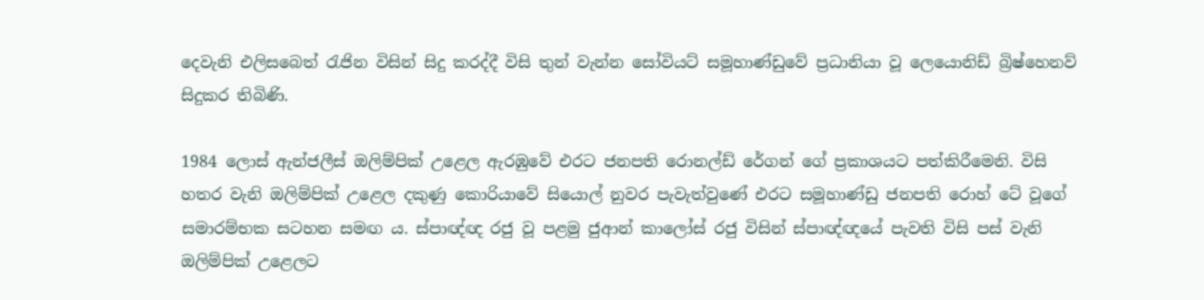දෙවැනි එලිසබෙත් රැජින විසින් සිදු කරද්දී විසි තුන් වැන්න සෝවියට් සමූහාණ්ඩුවේ ප්‍රධානියා වූ ලෙයොනිඩ් බ්‍රිෂ්හෙනව් සිදුකර තිබිණි.

1984 ලොස් ඇන්ජලීස් ඔලිම්පික් උළෙල ඇරඹුවේ එරට ජනපති රොනල්ඩ් රේගන් ගේ ප්‍රකාශයට පත්කිරීමෙනි. විසි හතර වැනි ඔලිම්පික් උළෙල දකුණු කොරියාවේ සියොල් නුවර පැවැත්වුණේ එරට සමූහාණ්ඩු ජනපති රොහ් ටේ වූගේ සමාරම්භක සටහන සමඟ ය. ස්පාඥ්ඥ රජු වූ පළමු ජුආන් කාලෝස් රජු විසින් ස්පාඥ්ඥයේ පැවති විසි පස් වැනි ඔලිම්පික් උළෙලට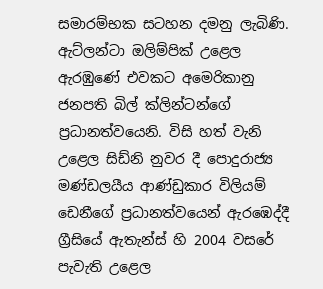සමාරම්භක සටහන දමනු ලැබිණි. ඇට්ලන්ටා ඔලිම්පික් උළෙල ඇරඹුණේ එවකට අමෙරිකානු ජනපති බිල් ක්ලින්ටන්ගේ ප්‍රධානත්වයෙනි. විසි හත් වැනි උළෙල සිඩ්නි නුවර දී පොදුරාජ්‍ය මණ්ඩලයීය ආණ්ඩුකාර විලියම් ඩෙනීගේ ප්‍රධානත්වයෙන් ඇරඹෙද්දී ග්‍රීසියේ ඇතැන්ස් හි 2004 වසරේ පැවැති උළෙල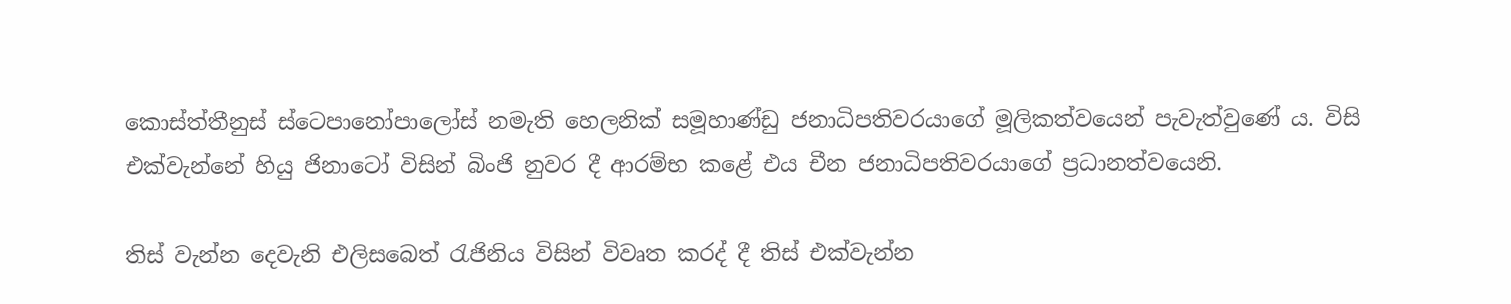කොස්ත්තීනුස් ස්ටෙපානෝපාලෝස් නමැති හෙලනික් සමූහාණ්ඩු ජනාධිපතිවරයාගේ මූලිකත්වයෙන් පැවැත්වුණේ ය. විසි එක්වැන්නේ හියු ජිනාටෝ විසින් බිංජි නුවර දී ආරම්භ කළේ එය චීන ජනාධිපතිවරයාගේ ප්‍රධානත්වයෙනි.

තිස් වැන්න දෙවැනි එලිසබෙත් රැජිනිය විසින් විවෘත කරද් දී තිස් එක්වැන්න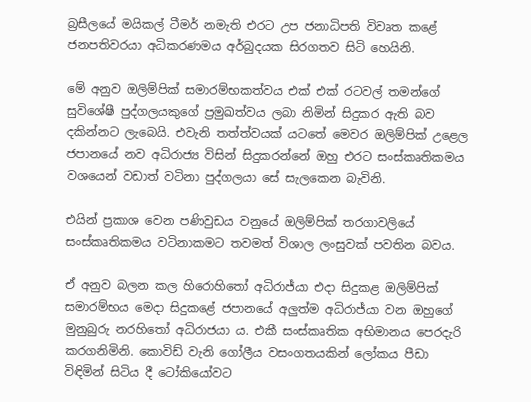බ්‍රසීලයේ මයිකල් ටීමර් නමැති එරට උප ජනාධිපති විවෘත කළේ ජනපතිවරයා අධිකරණමය අර්බුදයක සිරගතව සිටි හෙයිනි.

මේ අනුව ඔලිම්පික් සමාරම්භකත්වය එක් එක් රටවල් තමන්ගේ සුවිශේෂී පුද්ගලයකුගේ ප්‍රමුඛත්වය ලබා නිමින් සිදුකර ඇති බව දකින්නට ලැබෙයි. එවැනි තත්ත්වයක් යටතේ මෙවර ඔලිම්පික් උළෙල ජපානයේ නව අධිරාජ්‍ය විසින් සිදුකරන්නේ ඔහු එරට සංස්කෘතිකමය වශයෙන් වඩාත් වටිනා පුද්ගලයා සේ සැලකෙන බැවිනි.

එයින් ප්‍රකාශ වෙන පණිවුඩය වනුයේ ඔලිම්පික් තරගාවලියේ සංස්කෘතිකමය වටිනාකමට තවමත් විශාල ලංසුවක් පවතින බවය.

ඒ අනුව බලන කල හිරොහිතෝ අධිරාජ්යා එදා සිදුකළ ඔලිම්පික් සමාරම්භය මෙදා සිදුකළේ ජපානයේ අලුත්ම අධිරාජ්යා වන ඔහුගේ මුනුබුරු නරහිතෝ අධිරාජයා ය. එකී සංස්කෘතික අභිමානය පෙරදැරි කරගනිමිනි. කොවිඩ් වැනි ගෝලීය වසංගතයකින් ලෝකය පීඩා විඳිමින් සිටිය දී ටෝකියෝවට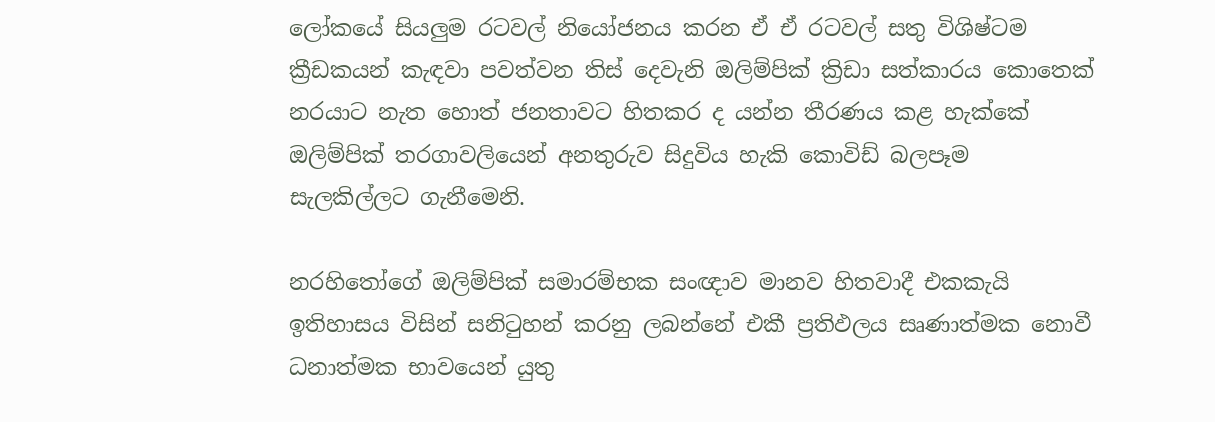ලෝකයේ සියලුම රටවල් නියෝජනය කරන ඒ ඒ රටවල් සතු විශිෂ්ටම ක්‍රීඩකයන් කැඳවා පවත්වන තිස් දෙවැනි ඔලිම්පික් ක්‍රිඩා සත්කාරය කොතෙක් නරයාට නැත හොත් ජනතාවට හිතකර ද යන්න තීරණය කළ හැක්කේ ඔලිම්පික් තරගාවලියෙන් අනතුරුව සිදුවිය හැකි කොවිඩ් බලපෑම සැලකිල්ලට ගැනීමෙනි.

නරහිතෝගේ ඔලිම්පික් සමාරම්භක සංඥාව මානව හිතවාදී එකකැයි ඉතිහාසය විසින් සනිටුහන් කරනු ලබන්නේ එකී ප්‍රතිඵලය සෘණාත්මක නොවී ධනාත්මක භාවයෙන් යුතු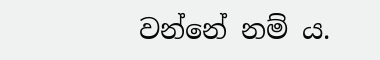වන්නේ නම් ය.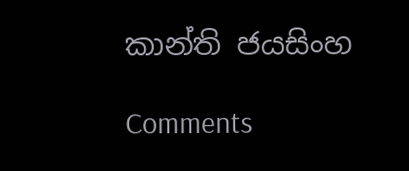කාන්ති ජයසිංහ

Comments